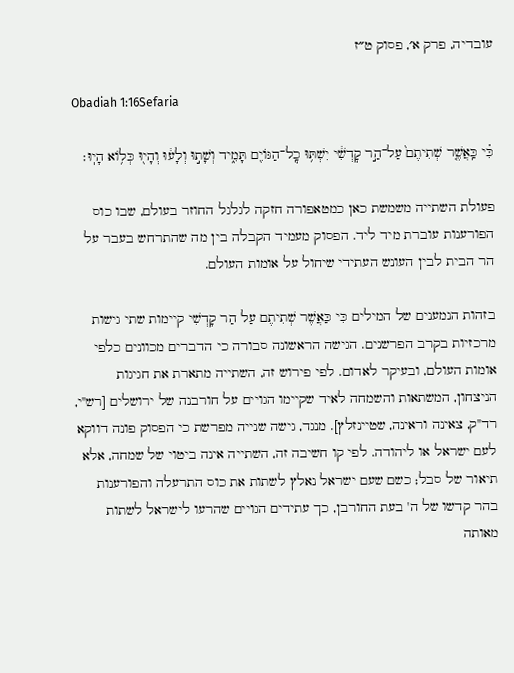עובדיה, פרק א׳, פסוק ט״ז

Obadiah 1:16Sefaria

כִּ֗י כַּֽאֲשֶׁ֤ר שְׁתִיתֶם֙ עַל־הַ֣ר קׇדְשִׁ֔י יִשְׁתּ֥וּ כׇֽל־הַגּוֹיִ֖ם תָּמִ֑יד וְשָׁת֣וּ וְלָע֔וּ וְהָי֖וּ כְּל֥וֹא הָיֽוּ׃

פעולת השתייה משמשת כאן כמטאפורה חזקה לגלגל החוזר בעולם, שבו כוס הפורענות עוברת מיד ליד. הפסוק מעמיד הקבלה בין מה שהתרחש בעבר על הר הבית לבין העונש העתידי שיחול על אומות העולם.

בזהות הנמענים של המילים כִּי כַּאֲשֶׁר שְׁתִיתֶם עַל הַר קָדְשִׁי קיימות שתי גישות מרכזיות בקרב הפרשנים. הגישה הראשונה סבורה כי הדברים מכוונים כלפי אומות העולם, ובעיקר לאדום. לפי פירוש זה, השתייה מתארת את חגיגות הניצחון, המשתאות והשמחה לאיד שקיימו הגויים על חורבנה של ירושלים [רש"י, רד"ק, צאינה וראינה, שטיינזלץ]. מנגד, גישה שנייה מפרשת כי הפסוק פונה דווקא לעם ישראל או ליהודה. לפי קו חשיבה זה, השתייה אינה ביטוי של שמחה, אלא תיאור של סבל; כשם שעם ישראל נאלץ לשתות את כוס התרעלה והפורענות בהר קדשו של ה' בעת החורבן, כך עתידים הגויים שהרעו לישראל לשתות מאותה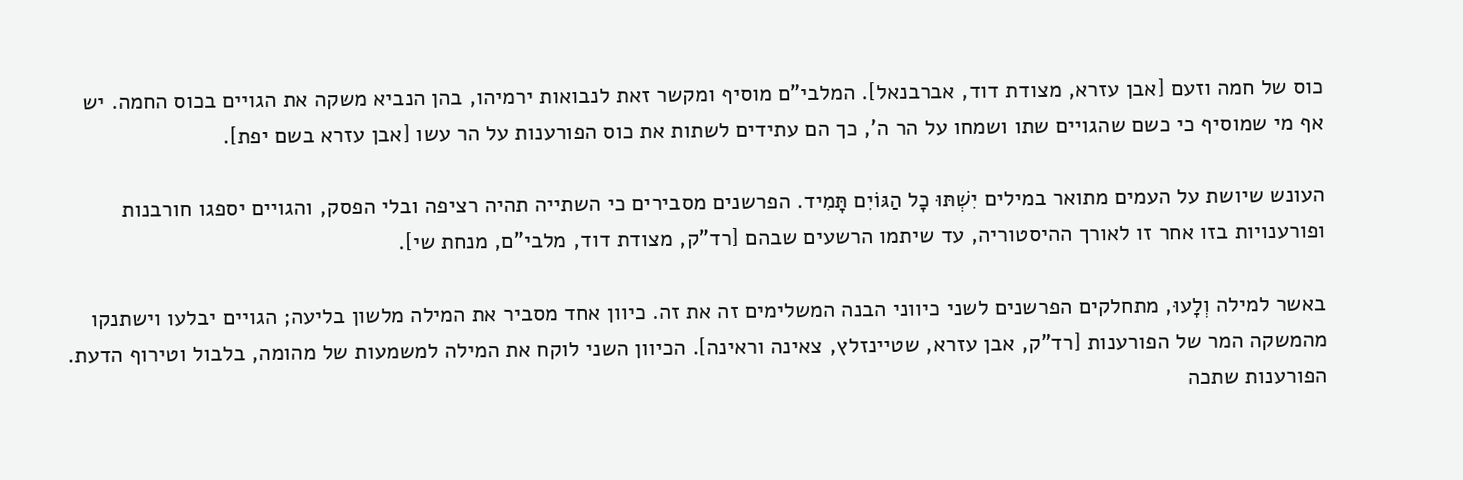כוס של חמה וזעם [אבן עזרא, מצודת דוד, אברבנאל]. המלבי"ם מוסיף ומקשר זאת לנבואות ירמיהו, בהן הנביא משקה את הגויים בכוס החמה. יש אף מי שמוסיף כי כשם שהגויים שתו ושמחו על הר ה', כך הם עתידים לשתות את כוס הפורענות על הר עשו [אבן עזרא בשם יפת].

העונש שיושת על העמים מתואר במילים יִשְׁתּוּ כָל הַגּוֹיִם תָּמִיד. הפרשנים מסבירים כי השתייה תהיה רציפה ובלי הפסק, והגויים יספגו חורבנות ופורענויות בזו אחר זו לאורך ההיסטוריה, עד שיתמו הרשעים שבהם [רד"ק, מצודת דוד, מלבי"ם, מנחת שי].

באשר למילה וְלָעוּ, מתחלקים הפרשנים לשני כיווני הבנה המשלימים זה את זה. כיוון אחד מסביר את המילה מלשון בליעה; הגויים יבלעו וישתנקו מהמשקה המר של הפורענות [רד"ק, אבן עזרא, שטיינזלץ, צאינה וראינה]. הכיוון השני לוקח את המילה למשמעות של מהומה, בלבול וטירוף הדעת. הפורענות שתכה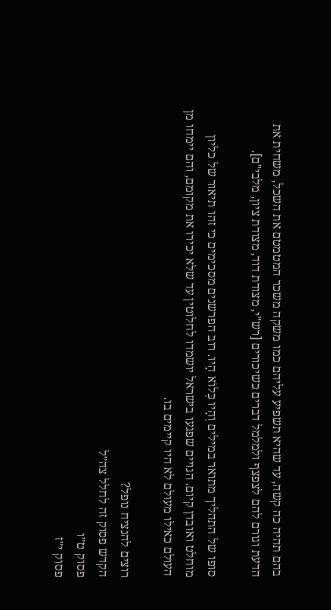בהם תהיה כה קשה, עד שהיא תשפיע עליהם כמו משקה משכר המטמטם את השכל, משחית את הדעת וגורם להם לצפצף ולמלמל דברים כשיכורים [רש"י, מצודת דוד, מצודת ציון, מלבי"ם].

סופו של התהליך מתואר במילים וְהָיוּ כְּלוֹא הָיוּ. רוב הפרשנים מסכימים כי זהו תיאור של כליון מוחלט ואובדן קיום. הגויים שפגעו בישראל יושמדו לחלוטין עד שלא יכירו את מקומם, והם יימחו מן העולם כאילו מעולם לא היו קיימים בו.

רוצים להנציח נופל?
הקדש פסוק זה לחלל צה״ל
פסוק ט״ו
פסוק י״ז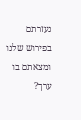נעזרתם בפירוש שלנו ומצאתם בו ערך?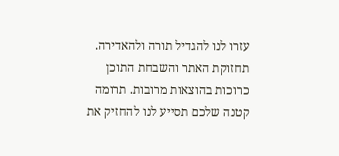עזרו לנו להגדיל תורה ולהאדירה. תחזוקת האתר והשבחת התוכן כרוכות בהוצאות מרובות. תרומה קטנה שלכם תסייע לנו להחזיק את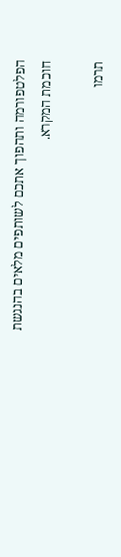הפלטפורמה ותהפוך אתכם לשותפים מלאים בהנגשת חוכמת המקרא.

תרמו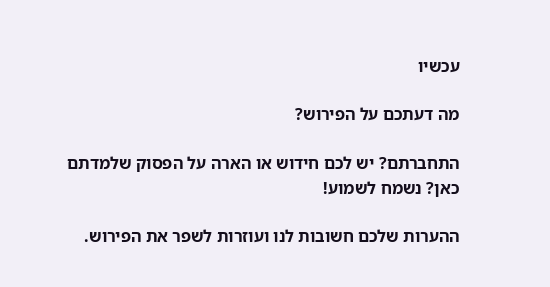עכשיו

מה דעתכם על הפירוש?

התחברתם? יש לכם חידוש או הארה על הפסוק שלמדתם כאן? נשמח לשמוע!

ההערות שלכם חשובות לנו ועוזרות לשפר את הפירוש.